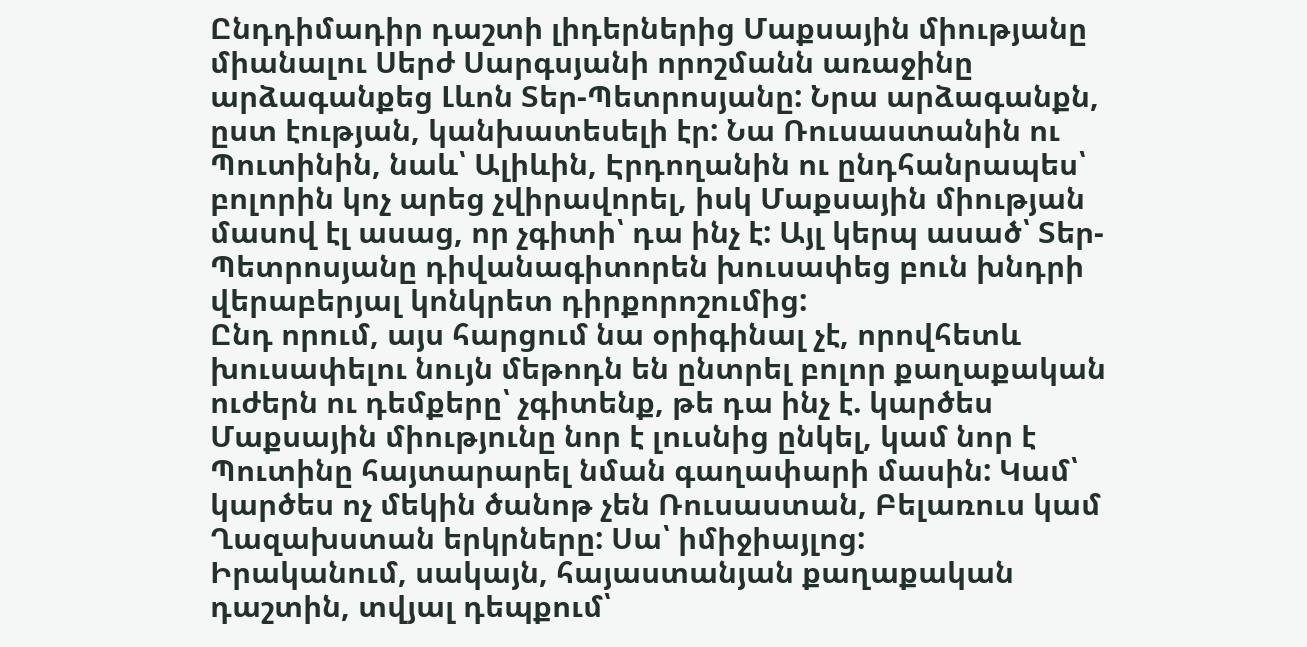Ընդդիմադիր դաշտի լիդերներից Մաքսային միությանը միանալու Սերժ Սարգսյանի որոշմանն առաջինը արձագանքեց Լևոն Տեր-Պետրոսյանը: Նրա արձագանքն, ըստ էության, կանխատեսելի էր: Նա Ռուսաստանին ու Պուտինին, նաև՝ Ալիևին, Էրդողանին ու ընդհանրապես՝ բոլորին կոչ արեց չվիրավորել, իսկ Մաքսային միության մասով էլ ասաց, որ չգիտի՝ դա ինչ է: Այլ կերպ ասած՝ Տեր-Պետրոսյանը դիվանագիտորեն խուսափեց բուն խնդրի վերաբերյալ կոնկրետ դիրքորոշումից:
Ընդ որում, այս հարցում նա օրիգինալ չէ, որովհետև խուսափելու նույն մեթոդն են ընտրել բոլոր քաղաքական ուժերն ու դեմքերը՝ չգիտենք, թե դա ինչ է. կարծես Մաքսային միությունը նոր է լուսնից ընկել, կամ նոր է Պուտինը հայտարարել նման գաղափարի մասին: Կամ՝ կարծես ոչ մեկին ծանոթ չեն Ռուսաստան, Բելառուս կամ Ղազախստան երկրները: Սա՝ իմիջիայլոց:
Իրականում, սակայն, հայաստանյան քաղաքական դաշտին, տվյալ դեպքում՝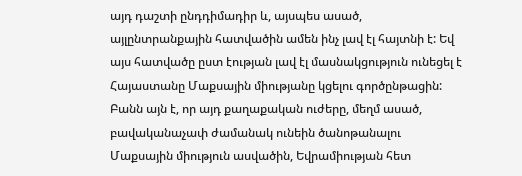այդ դաշտի ընդդիմադիր և, այսպես ասած, այլընտրանքային հատվածին ամեն ինչ լավ էլ հայտնի է: Եվ այս հատվածը ըստ էության լավ էլ մասնակցություն ունեցել է Հայաստանը Մաքսային միությանը կցելու գործընթացին: Բանն այն է, որ այդ քաղաքական ուժերը, մեղմ ասած, բավականաչափ ժամանակ ունեին ծանոթանալու Մաքսային միություն ասվածին, Եվրամիության հետ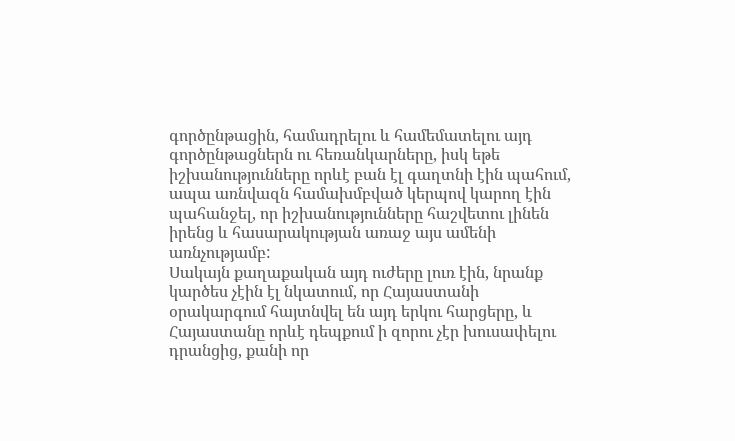գործընթացին, համադրելու և համեմատելու այդ գործընթացներն ու հեռանկարները, իսկ եթե իշխանությունները որևէ բան էլ գաղտնի էին պահում, ապա առնվազն համախմբված կերպով կարող էին պահանջել, որ իշխանությունները հաշվետու լինեն իրենց և հասարակության առաջ այս ամենի առնչությամբ:
Սակայն քաղաքական այդ ուժերը լուռ էին, նրանք կարծես չէին էլ նկատում, որ Հայաստանի օրակարգում հայտնվել են այդ երկու հարցերը, և Հայաստանը որևէ դեպքում ի զորու չէր խուսափելու դրանցից, քանի որ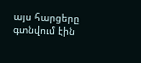այս հարցերը գտնվում էին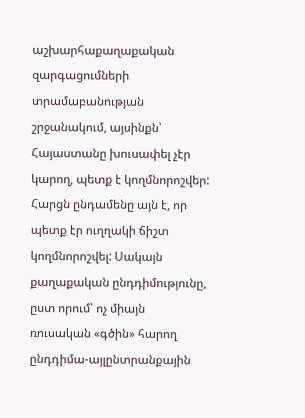աշխարհաքաղաքական զարգացումների տրամաբանության շրջանակում, այսինքն՝ Հայաստանը խուսափել չէր կարող, պետք է կողմնորոշվեր: Հարցն ընդամենը այն է, որ պետք էր ուղղակի ճիշտ կողմնորոշվել: Սակայն քաղաքական ընդդիմությունը, ըստ որում՝ ոչ միայն ռուսական «գծին» հարող ընդդիմա-այլընտրանքային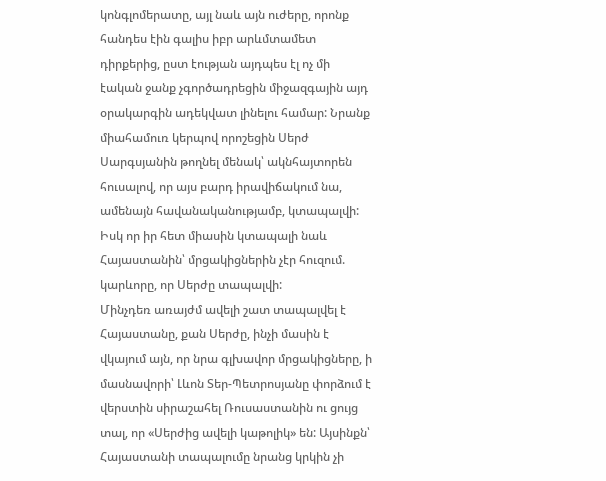կոնգլոմերատը, այլ նաև այն ուժերը, որոնք հանդես էին գալիս իբր արևմտամետ դիրքերից, ըստ էության այդպես էլ ոչ մի էական ջանք չգործադրեցին միջազգային այդ օրակարգին ադեկվատ լինելու համար: Նրանք միահամուռ կերպով որոշեցին Սերժ Սարգսյանին թողնել մենակ՝ ակնհայտորեն հուսալով, որ այս բարդ իրավիճակում նա, ամենայն հավանականությամբ, կտապալվի: Իսկ որ իր հետ միասին կտապալի նաև Հայաստանին՝ մրցակիցներին չէր հուզում. կարևորը, որ Սերժը տապալվի:
Մինչդեռ առայժմ ավելի շատ տապալվել է Հայաստանը, քան Սերժը, ինչի մասին է վկայում այն, որ նրա գլխավոր մրցակիցները, ի մասնավորի՝ Լևոն Տեր-Պետրոսյանը փորձում է վերստին սիրաշահել Ռուսաստանին ու ցույց տալ, որ «Սերժից ավելի կաթոլիկ» են: Այսինքն՝ Հայաստանի տապալումը նրանց կրկին չի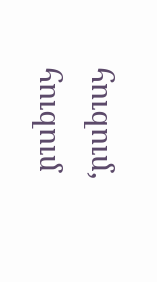հուզում, հուզում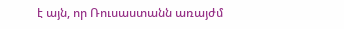է այն, որ Ռուսաստանն առայժմ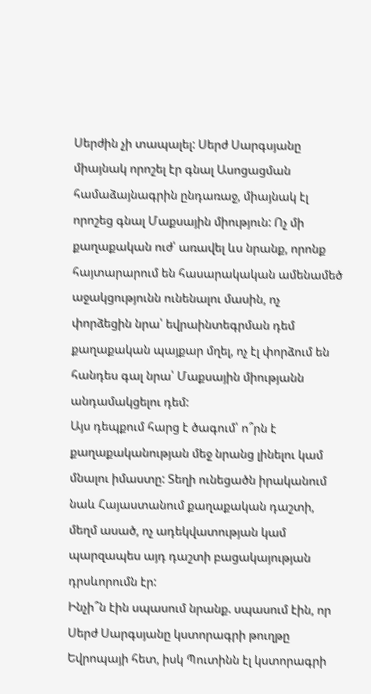Սերժին չի տապալել: Սերժ Սարգսյանը միայնակ որոշել էր գնալ Ասոցացման համաձայնագրին ընդառաջ, միայնակ էլ որոշեց գնալ Մաքսային միություն: Ոչ մի քաղաքական ուժ՝ առավել ևս նրանք, որոնք հայտարարում են հասարակական ամենամեծ աջակցությունն ունենալու մասին, ոչ փորձեցին նրա՝ եվրաինտեգրման դեմ քաղաքական պայքար մղել, ոչ էլ փորձում են հանդես գալ նրա՝ Մաքսային միությանն անդամակցելու դեմ:
Այս դեպքում հարց է ծագում՝ ո՞րն է քաղաքականության մեջ նրանց լինելու կամ մնալու իմաստը: Տեղի ունեցածն իրականում նաև Հայաստանում քաղաքական դաշտի, մեղմ ասած, ոչ ադեկվատության կամ պարզապես այդ դաշտի բացակայության դրսևորումն էր:
Ինչի՞ն էին սպասում նրանք. սպասում էին, որ Սերժ Սարգսյանը կստորագրի թուղթը Եվրոպայի հետ, իսկ Պուտինն էլ կստորագրի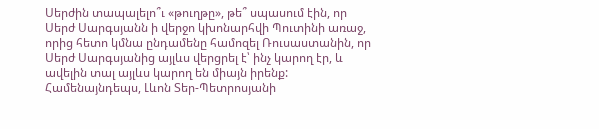Սերժին տապալելո՞ւ «թուղթը», թե՞ սպասում էին, որ Սերժ Սարգսյանն ի վերջո կխոնարհվի Պուտինի առաջ, որից հետո կմնա ընդամենը համոզել Ռուսաստանին, որ Սերժ Սարգսյանից այլևս վերցրել է՝ ինչ կարող էր, և ավելին տալ այլևս կարող են միայն իրենք:
Համենայնդեպս, Լևոն Տեր-Պետրոսյանի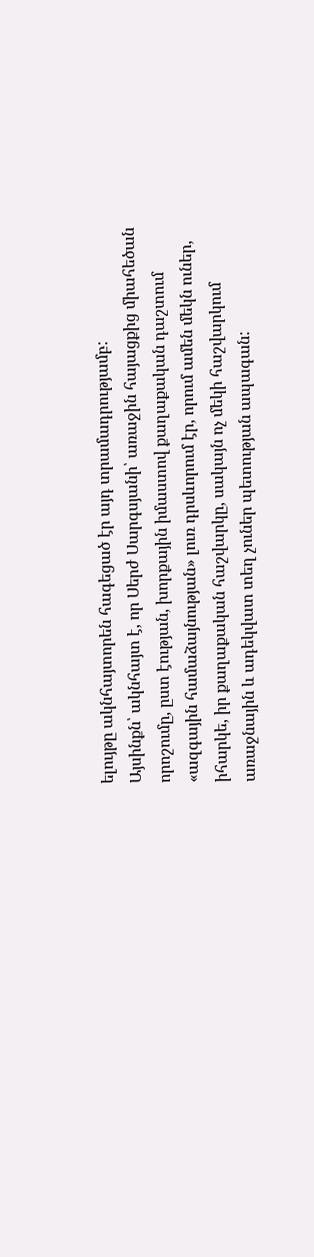ելույթը ակնհայտորեն հագեցած էր այդ տրամադրությամբ:
Այսինքն՝ ակնհայտ է, որ Սերժ Սարգսյանի՝ առաջին հայացքից միահեծան որոշումը, ըստ էության, խորքային իմաստով քաղաքական դաշտում «ազգային համաձայնության» լուռ դրսևորում էր, որում ամեն մեկն ուներ, իհարկե, իր քաղաքական հաշվարկը, սակայն ոչ մեկի հաշվարկում առաջնային և ադեկվատ տեղ չուներ պետության ապագան: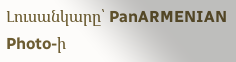Լուսանկարը՝ PanARMENIAN Photo-ի